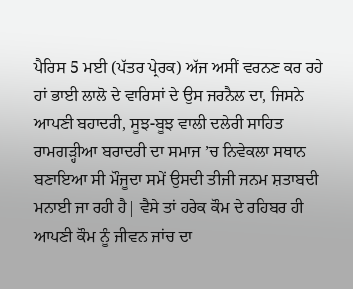ਪੈਰਿਸ 5 ਮਈ (ਪੱਤਰ ਪ੍ਰੇਰਕ) ਅੱਜ ਅਸੀਂ ਵਰਨਣ ਕਰ ਰਹੇ ਹਾਂ ਭਾਈ ਲਾਲੋ ਦੇ ਵਾਰਿਸਾਂ ਦੇ ਉਸ ਜਰਨੈਲ ਦਾ, ਜਿਸਨੇ ਆਪਣੀ ਬਹਾਦਰੀ, ਸੂਝ-ਬੂਝ ਵਾਲੀ ਦਲੇਰੀ ਸਾਹਿਤ ਰਾਮਗੜ੍ਹੀਆ ਬਰਾਦਰੀ ਦਾ ਸਮਾਜ ’ਚ ਨਿਵੇਕਲਾ ਸਥਾਨ ਬਣਾਇਆ ਸੀ ਮੌਜੂਦਾ ਸਮੇਂ ਉਸਦੀ ਤੀਜੀ ਜਨਮ ਸ਼ਤਾਬਦੀ ਮਨਾਈ ਜਾ ਰਹੀ ਹੈ| ਵੈਸੇ ਤਾਂ ਹਰੇਕ ਕੌਮ ਦੇ ਰਹਿਬਰ ਹੀ ਆਪਣੀ ਕੌਮ ਨੂੰ ਜੀਵਨ ਜਾਂਚ ਦਾ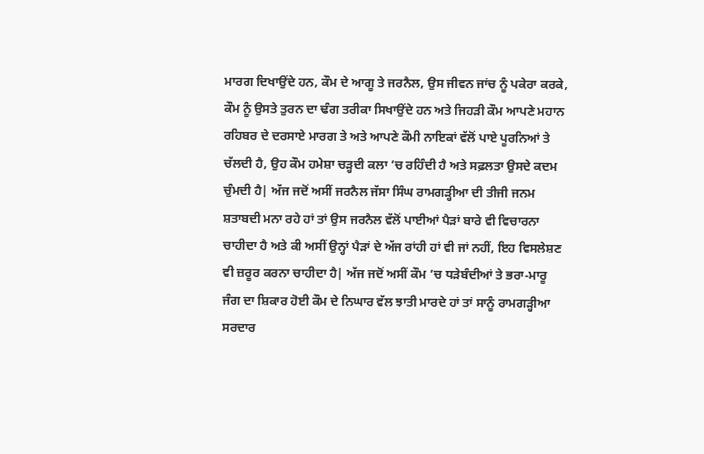ਮਾਰਗ ਦਿਖਾਉਂਦੇ ਹਨ, ਕੌਮ ਦੇ ਆਗੂ ਤੇ ਜਰਨੈਲ, ਉਸ ਜੀਵਨ ਜਾਂਚ ਨੂੰ ਪਕੇਰਾ ਕਰਕੇ, ਕੌਮ ਨੂੰ ਉਸਤੇ ਤੁਰਨ ਦਾ ਢੰਗ ਤਰੀਕਾ ਸਿਖਾਉਂਦੇ ਹਨ ਅਤੇ ਜਿਹੜੀ ਕੌਮ ਆਪਣੇ ਮਹਾਨ ਰਹਿਬਰ ਦੇ ਦਰਸਾਏ ਮਾਰਗ ਤੇ ਅਤੇ ਆਪਣੇ ਕੌਮੀ ਨਾਇਕਾਂ ਵੱਲੋਂ ਪਾਏ ਪੂਰਨਿਆਂ ਤੇ ਚੱਲਦੀ ਹੈ, ਉਹ ਕੌਮ ਹਮੇਸ਼ਾ ਚੜ੍ਹਦੀ ਕਲਾ ’ਚ ਰਹਿੰਦੀ ਹੈ ਅਤੇ ਸਫ਼ਲਤਾ ਉਸਦੇ ਕਦਮ ਚੁੰਮਦੀ ਹੈ| ਅੱਜ ਜਦੋਂ ਅਸੀਂ ਜਰਨੈਲ ਜੱਸਾ ਸਿੰਘ ਰਾਮਗੜ੍ਹੀਆ ਦੀ ਤੀਜੀ ਜਨਮ ਸ਼ਤਾਬਦੀ ਮਨਾ ਰਹੇ ਹਾਂ ਤਾਂ ਉਸ ਜਰਨੈਲ ਵੱਲੋਂ ਪਾਈਆਂ ਪੈੜਾਂ ਬਾਰੇ ਵੀ ਵਿਚਾਰਨਾ ਚਾਹੀਦਾ ਹੈ ਅਤੇ ਕੀ ਅਸੀਂ ਉਨ੍ਹਾਂ ਪੈੜਾਂ ਦੇ ਅੱਜ ਰਾਂਹੀ ਹਾਂ ਵੀ ਜਾਂ ਨਹੀਂ, ਇਹ ਵਿਸਲੇਸ਼ਣ ਵੀ ਜ਼ਰੂਰ ਕਰਨਾ ਚਾਹੀਦਾ ਹੈ| ਅੱਜ ਜਦੋਂ ਅਸੀਂ ਕੌਮ ’ਚ ਧੜੇਬੰਦੀਆਂ ਤੇ ਭਰਾ-ਮਾਰੂ ਜੰਗ ਦਾ ਸ਼ਿਕਾਰ ਹੋਈ ਕੌਮ ਦੇ ਨਿਘਾਰ ਵੱਲ ਝਾਤੀ ਮਾਰਦੇ ਹਾਂ ਤਾਂ ਸਾਨੂੰ ਰਾਮਗੜ੍ਹੀਆ ਸਰਦਾਰ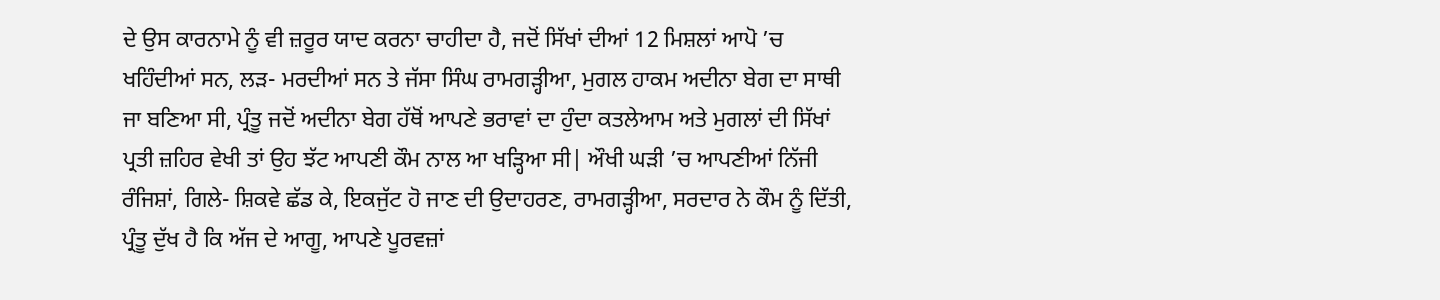ਦੇ ਉਸ ਕਾਰਨਾਮੇ ਨੂੰ ਵੀ ਜ਼ਰੂਰ ਯਾਦ ਕਰਨਾ ਚਾਹੀਦਾ ਹੈ, ਜਦੋਂ ਸਿੱਖਾਂ ਦੀਆਂ 12 ਮਿਸ਼ਲਾਂ ਆਪੋ ’ਚ ਖਹਿੰਦੀਆਂ ਸਨ, ਲੜ- ਮਰਦੀਆਂ ਸਨ ਤੇ ਜੱਸਾ ਸਿੰਘ ਰਾਮਗੜ੍ਹੀਆ, ਮੁਗਲ ਹਾਕਮ ਅਦੀਨਾ ਬੇਗ ਦਾ ਸਾਥੀ ਜਾ ਬਣਿਆ ਸੀ, ਪ੍ਰੰਤੂ ਜਦੋਂ ਅਦੀਨਾ ਬੇਗ ਹੱਥੋਂ ਆਪਣੇ ਭਰਾਵਾਂ ਦਾ ਹੁੰਦਾ ਕਤਲੇਆਮ ਅਤੇ ਮੁਗਲਾਂ ਦੀ ਸਿੱਖਾਂ ਪ੍ਰਤੀ ਜ਼ਹਿਰ ਵੇਖੀ ਤਾਂ ਉਹ ਝੱਟ ਆਪਣੀ ਕੌਮ ਨਾਲ ਆ ਖੜ੍ਹਿਆ ਸੀ| ਔਖੀ ਘੜੀ ’ਚ ਆਪਣੀਆਂ ਨਿੱਜੀ ਰੰਜਿਸ਼ਾਂ, ਗਿਲੇ- ਸ਼ਿਕਵੇ ਛੱਡ ਕੇ, ਇਕਜੁੱਟ ਹੋ ਜਾਣ ਦੀ ਉਦਾਹਰਣ, ਰਾਮਗੜ੍ਹੀਆ, ਸਰਦਾਰ ਨੇ ਕੌਮ ਨੂੰ ਦਿੱਤੀ, ਪ੍ਰੰਤੂ ਦੁੱਖ ਹੈ ਕਿ ਅੱਜ ਦੇ ਆਗੂ, ਆਪਣੇ ਪੂਰਵਜ਼ਾਂ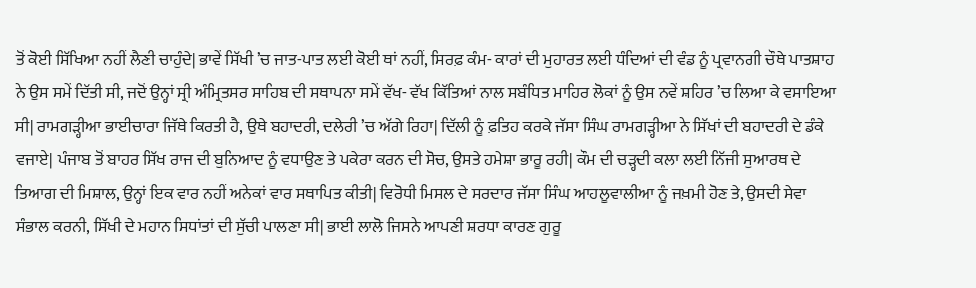ਤੋਂ ਕੋਈ ਸਿੱਖਿਆ ਨਹੀਂ ਲੈਣੀ ਚਾਹੁੰਦੇ| ਭਾਵੇਂ ਸਿੱਖੀ ’ਚ ਜਾਤ-ਪਾਤ ਲਈ ਕੋਈ ਥਾਂ ਨਹੀਂ, ਸਿਰਫ਼ ਕੰਮ- ਕਾਰਾਂ ਦੀ ਮੁਹਾਰਤ ਲਈ ਧੰਦਿਆਂ ਦੀ ਵੰਡ ਨੂੰ ਪ੍ਰਵਾਨਗੀ ਚੌਥੇ ਪਾਤਸ਼ਾਹ ਨੇ ਉਸ ਸਮੇਂ ਦਿੱਤੀ ਸੀ, ਜਦੋਂ ਉਨ੍ਹਾਂ ਸ੍ਰੀ ਅੰਮ੍ਰਿਤਸਰ ਸਾਹਿਬ ਦੀ ਸਥਾਪਨਾ ਸਮੇਂ ਵੱਖ- ਵੱਖ ਕਿੱਤਿਆਂ ਨਾਲ ਸਬੰਧਿਤ ਮਾਹਿਰ ਲੋਕਾਂ ਨੂੰ ਉਸ ਨਵੇਂ ਸ਼ਹਿਰ ’ਚ ਲਿਆ ਕੇ ਵਸਾਇਆ ਸੀ| ਰਾਮਗੜ੍ਹੀਆ ਭਾਈਚਾਰਾ ਜਿੱਥੇ ਕਿਰਤੀ ਹੈ, ਉਥੇ ਬਹਾਦਰੀ, ਦਲੇਰੀ ’ਚ ਅੱਗੇ ਰਿਹਾ| ਦਿੱਲੀ ਨੂੰ ਫ਼ਤਿਹ ਕਰਕੇ ਜੱਸਾ ਸਿੰਘ ਰਾਮਗੜ੍ਹੀਆ ਨੇ ਸਿੱਖਾਂ ਦੀ ਬਹਾਦਰੀ ਦੇ ਡੰਕੇ ਵਜਾਏ| ਪੰਜਾਬ ਤੋਂ ਬਾਹਰ ਸਿੱਖ ਰਾਜ ਦੀ ਬੁਨਿਆਦ ਨੂੰ ਵਧਾਉਣ ਤੇ ਪਕੇਰਾ ਕਰਨ ਦੀ ਸੋਚ, ਉਸਤੇ ਹਮੇਸ਼ਾ ਭਾਰੂ ਰਹੀ| ਕੌਮ ਦੀ ਚੜ੍ਹਦੀ ਕਲਾ ਲਈ ਨਿੱਜੀ ਸੁਆਰਥ ਦੇ ਤਿਆਗ ਦੀ ਮਿਸ਼ਾਲ, ਉਨ੍ਹਾਂ ਇਕ ਵਾਰ ਨਹੀਂ ਅਨੇਕਾਂ ਵਾਰ ਸਥਾਪਿਤ ਕੀਤੀ| ਵਿਰੋਧੀ ਮਿਸਲ ਦੇ ਸਰਦਾਰ ਜੱਸਾ ਸਿੰਘ ਆਹਲੂਵਾਲੀਆ ਨੂੰ ਜਖ਼ਮੀ ਹੋਣ ਤੇ, ਉਸਦੀ ਸੇਵਾ ਸੰਭਾਲ ਕਰਨੀ, ਸਿੱਖੀ ਦੇ ਮਹਾਨ ਸਿਧਾਂਤਾਂ ਦੀ ਸੁੱਚੀ ਪਾਲਣਾ ਸੀ| ਭਾਈ ਲਾਲੋ ਜਿਸਨੇ ਆਪਣੀ ਸ਼ਰਧਾ ਕਾਰਣ ਗੁਰੂ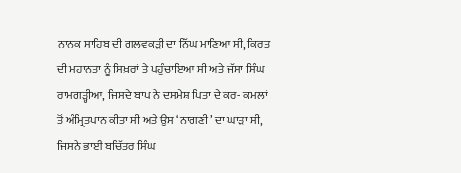ਨਾਨਕ ਸਾਹਿਬ ਦੀ ਗਲਵਕੜੀ ਦਾ ਨਿੱਘ ਮਾਣਿਆ ਸੀ, ਕਿਰਤ ਦੀ ਮਹਾਨਤਾ ਨੂੰ ਸਿਖ਼ਰਾਂ ਤੇ ਪਹੁੰਚਾਇਆ ਸੀ ਅਤੇ ਜੱਸਾ ਸਿੰਘ ਰਾਮਗੜ੍ਹੀਆ, ਜਿਸਦੇ ਬਾਪ ਨੇ ਦਸਮੇਸ਼ ਪਿਤਾ ਦੇ ਕਰ- ਕਮਲਾਂ ਤੋਂ ਅੰਮ੍ਰਿਤਪਾਨ ਕੀਤਾ ਸੀ ਅਤੇ ਉਸ ‘ਨਾਗਣੀ’ ਦਾ ਘਾੜਾ ਸੀ, ਜਿਸਨੇ ਭਾਈ ਬਚਿੱਤਰ ਸਿੰਘ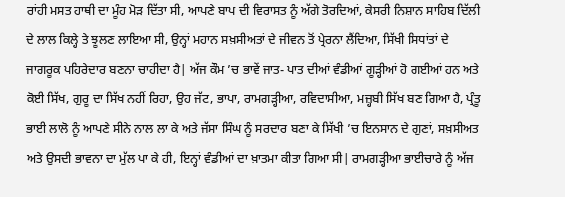ਰਾਂਹੀ ਮਸਤ ਹਾਥੀ ਦਾ ਮੂੰਹ ਮੋੜ ਦਿੱਤਾ ਸੀ, ਆਪਣੇ ਬਾਪ ਦੀ ਵਿਰਾਸਤ ਨੂੰ ਅੱਗੇ ਤੋਰਦਿਆਂ, ਕੇਸਰੀ ਨਿਸ਼ਾਨ ਸਾਹਿਬ ਦਿੱਲੀ ਦੇ ਲਾਲ ਕਿਲ੍ਹੇ ਤੇ ਝੂਲਣ ਲਾਇਆ ਸੀ, ਉਨ੍ਹਾਂ ਮਹਾਨ ਸਖ਼ਸੀਅਤਾਂ ਦੇ ਜੀਵਨ ਤੋਂ ਪ੍ਰੇਰਨਾ ਲੈਂਦਿਆ, ਸਿੱਖੀ ਸਿਧਾਂਤਾਂ ਦੇ ਜਾਗਰੂਕ ਪਹਿਰੇਦਾਰ ਬਣਨਾ ਚਾਹੀਦਾ ਹੈ| ਅੱਜ ਕੌਮ ’ਚ ਭਾਵੇਂ ਜਾਤ- ਪਾਤ ਦੀਆਂ ਵੰਡੀਆਂ ਗੂੜ੍ਹੀਆਂ ਹੋ ਗਈਆਂ ਹਨ ਅਤੇ ਕੋਈ ਸਿੱਖ, ਗੁਰੂ ਦਾ ਸਿੱਖ ਨਹੀਂ ਰਿਹਾ, ਉਹ ਜੱਟ, ਭਾਪਾ, ਰਾਮਗੜ੍ਹੀਆ, ਰਵਿਦਾਸੀਆ, ਮਜ਼੍ਹਬੀ ਸਿੱਖ ਬਣ ਗਿਆ ਹੈ, ਪ੍ਰੰਤੂ ਭਾਈ ਲਾਲੋ ਨੂੰ ਆਪਣੇ ਸੀਨੇ ਨਾਲ ਲਾ ਕੇ ਅਤੇ ਜੱਸਾ ਸਿੰਘ ਨੂੰ ਸਰਦਾਰ ਬਣਾ ਕੇ ਸਿੱਖੀ ’ਚ ਇਨਸਾਨ ਦੇ ਗੁਣਾਂ, ਸਖ਼ਸੀਅਤ ਅਤੇ ਉਸਦੀ ਭਾਵਨਾ ਦਾ ਮੁੱਲ ਪਾ ਕੇ ਹੀ, ਇਨ੍ਹਾਂ ਵੰਡੀਆਂ ਦਾ ਖ਼ਾਤਮਾ ਕੀਤਾ ਗਿਆ ਸੀ| ਰਾਮਗੜ੍ਹੀਆ ਭਾਈਚਾਰੇ ਨੂੰ ਅੱਜ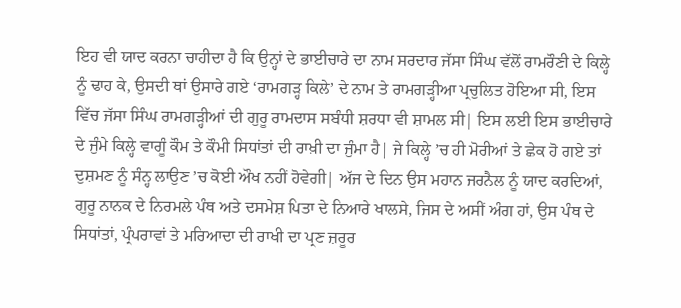ਇਹ ਵੀ ਯਾਦ ਕਰਨਾ ਚਾਹੀਦਾ ਹੈ ਕਿ ਉਨ੍ਹਾਂ ਦੇ ਭਾਈਚਾਰੇ ਦਾ ਨਾਮ ਸਰਦਾਰ ਜੱਸਾ ਸਿੰਘ ਵੱਲੋਂ ਰਾਮਰੌਣੀ ਦੇ ਕਿਲ੍ਹੇ ਨੂੰ ਢਾਹ ਕੇ, ਉਸਦੀ ਥਾਂ ਉਸਾਰੇ ਗਏ ‘ਰਾਮਗੜ੍ਹ ਕਿਲੇ’ ਦੇ ਨਾਮ ਤੇ ਰਾਮਗੜ੍ਹੀਆ ਪ੍ਰਚੁਲਿਤ ਹੋਇਆ ਸੀ, ਇਸ ਵਿੱਚ ਜੱਸਾ ਸਿੰਘ ਰਾਮਗੜ੍ਹੀਆਂ ਦੀ ਗੁਰੂ ਰਾਮਦਾਸ ਸਬੰਧੀ ਸ਼ਰਧਾ ਵੀ ਸ਼ਾਮਲ ਸੀ| ਇਸ ਲਈ ਇਸ ਭਾਈਚਾਰੇ ਦੇ ਜੁੰਮੇ ਕਿਲ੍ਹੇ ਵਾਗੂੰ ਕੌਮ ਤੇ ਕੌਮੀ ਸਿਧਾਂਤਾਂ ਦੀ ਰਾਖ਼ੀ ਦਾ ਜੁੰਮਾ ਹੈ| ਜੇ ਕਿਲ੍ਹੇ ’ਚ ਹੀ ਮੋਰੀਆਂ ਤੇ ਛੇਕ ਹੋ ਗਏ ਤਾਂ ਦੁਸ਼ਮਣ ਨੂੰ ਸੰਨ੍ਹ ਲਾਉਣ ’ਚ ਕੋਈ ਔਖ ਨਹੀਂ ਹੋਵੇਗੀ| ਅੱਜ ਦੇ ਦਿਨ ਉਸ ਮਹਾਨ ਜਰਨੈਲ ਨੂੰ ਯਾਦ ਕਰਦਿਆਂ, ਗੁਰੂ ਨਾਨਕ ਦੇ ਨਿਰਮਲੇ ਪੰਥ ਅਤੇ ਦਸਮੇਸ਼ ਪਿਤਾ ਦੇ ਨਿਆਰੇ ਖਾਲਸੇ, ਜਿਸ ਦੇ ਅਸੀਂ ਅੰਗ ਹਾਂ, ਉਸ ਪੰਥ ਦੇ ਸਿਧਾਂਤਾਂ, ਪ੍ਰੰਪਰਾਵਾਂ ਤੇ ਮਰਿਆਦਾ ਦੀ ਰਾਖੀ ਦਾ ਪ੍ਰਣ ਜ਼ਰੂਰ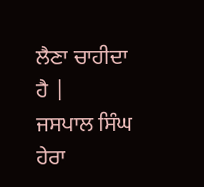ਲੈਣਾ ਚਾਹੀਦਾ ਹੈ |
ਜਸਪਾਲ ਸਿੰਘ ਹੇਰਾ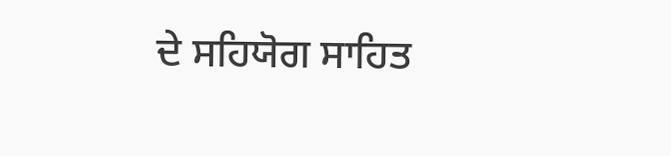ਦੇ ਸਹਿਯੋਗ ਸਾਹਿਤ